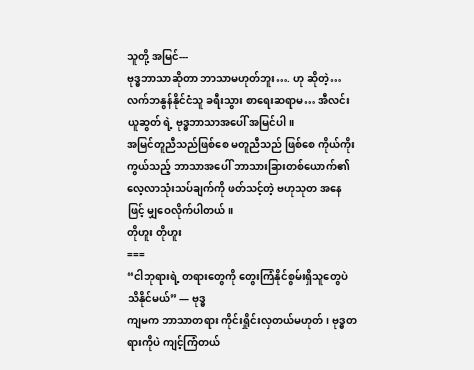သူတို့ အမြင်---
ဗုဒ္ဓဘာသာဆိုတာ ဘာသာမဟုတ်ဘူး…. ဟု ဆိုတဲ့… လက်ဘနွန်နိုင်ငံသူ ခရီးသွား စာရေးဆရာမ… အီလင်း ယူဆွတ် ရဲ့ ဗုဒ္ဓဘာသာအပေါ် အမြင်ပါ။
အမြင်တူညီသည်ဖြစ်စေ မတူညီသည် ဖြစ်စေ ကိုယ်ကိုးကွယ်သည့် ဘာသာအပေါ် ဘာသားခြားတစ်ယောက်၏ လေ့လာသုံးသပ်ချက်ကို ဖတ်သင့်တဲ့ ဗဟုသုတ အနေဖြင့် မျှဝေလိုက်ပါတယ်။
တိုဟူး တိုဟူး
===
“ငါဘုရားရဲ့ တရားတွေကို တွေးကြံနိုင်စွမ်းရှိသူတွေပဲ သိနိုင်မယ်” — ဗုဒ္ဓ
ကျမက ဘာသာတရား ကိုင်းရှိုင်းလှတယ်မဟုတ်၊ ဗုဒ္ဓတရားကိုပဲ ကျင့်ကြံတယ်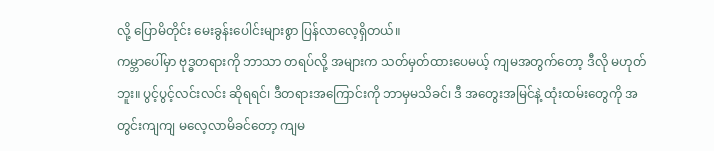လို့ ပြောမိတိုင်း မေးခွန်းပေါင်းများစွာ ပြန်လာလေ့ရှိတယ်။
ကမ္ဘာပေါ်မှာ ဗုဒ္ဓတရားကို ဘာသာ တရပ်လို့ အများက သတ်မှတ်ထားပေမယ့် ကျမအတွက်တော့ ဒီလို မဟုတ်ဘူး။ ပွင့်ပွင့်လင်းလင်း ဆိုရရင်၊ ဒီတရားအကြောင်းကို ဘာမှမသိခင်၊ ဒီ အတွေးအမြင်နဲ့ ထုံးထမ်းတွေကို အတွင်းကျကျ မလေ့လာမိခင်တော့ ကျမ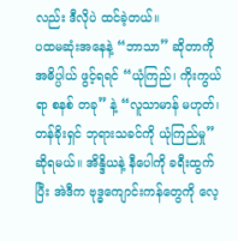လည်း ဒီလိုပဲ ထင်ခဲ့တယ်။
ပထမဆုံးအနေနဲ့ “ဘာသာ” ဆိုတာကို အဓိပ္ပါယ် ဖွင့်ရရင် “ယုံကြည်၊ ကိုးကွယ်ရာ စနစ် တခု” နဲ့ “လူသာမာန် မဟုတ်၊ တန်ခိုးရှင် ဘုရားသခင်ကို ယုံကြည်မှု” ဆိုရမယ်။ အိန္ဒိယနဲ့ နီပေါကို ခရီးထွက်ပြီး အဲဒီက ဗုဒ္ဓကျောင်းကန်တွေကို လေ့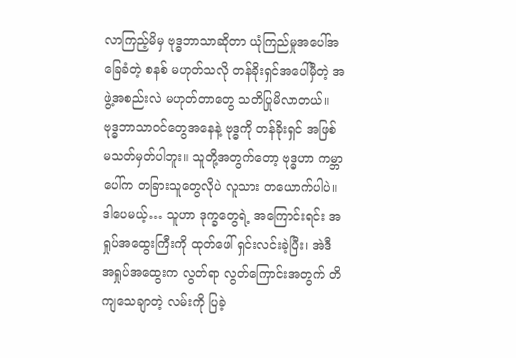လာကြည့်မိမှ ဗုဒ္ဓဘာသာဆိုတာ ယုံကြည်မှုအပေါ်အခြေခံတဲ့ စနစ် မဟုတ်သလို တန်ခိုးရှင်အပေါ်မှီတဲ့ အဖွဲ့အစည်းလဲ မဟုတ်တာတွေ သတိပြုမိလာတယ်။
ဗုဒ္ဓဘာသာဝင်တွေအနေနဲ့ ဗုဒ္ဓကို တန်ခိုးရှင် အဖြစ် မသတ်မှတ်ပါဘူး။ သူတို့အတွက်တော့ ဗုဒ္ဓဟာ ကမ္ဘာပေါ်က တခြားသူတွေလိုပဲ လူသား တယောက်ပါပဲ။ ဒါပေမယ့်… သူဟာ ဒုက္ခတွေရဲ့ အကြောင်းရင်း အရှုပ်အထွေးကြီးကို ထုတ်ဖေါ် ရှင်းလင်းခဲ့ပြီး၊ အဲဒီ အရှုပ်အထွေးက လွတ်ရာ လွတ်ကြောင်းအတွက် တိကျသေချာတဲ့ လမ်းကို ပြခဲ့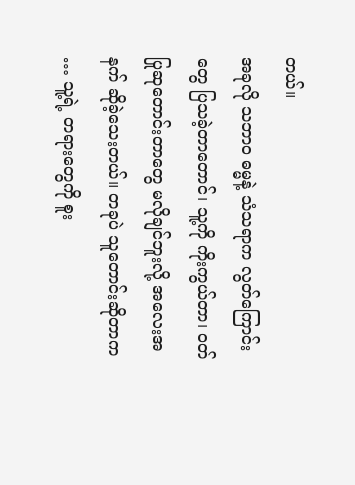တယ်။
အခုလို သဘာဝ ဓမ္မနဲ့ သံသရာက လွတ်ကြောင်းတွေ ပြသခဲ့တာတောင်၊ သူ့ကို ကိုးကွယ်တာ၊ ဝတ်ပြုဆုတောင်းတာတွေ မလိုချင်ဘူးလို့ အလေးအနက် ဆိုခဲ့သေးတယ်။ တခုပဲ သူတောင်းဆိုတာက … သူ့ရဲ့ တရားတွေကို စူး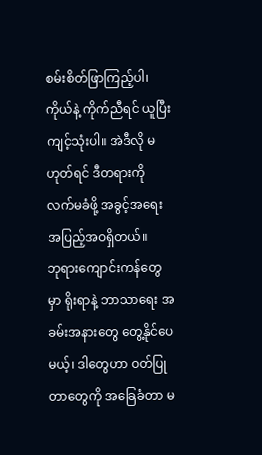စမ်းစိတ်ဖြာကြည့်ပါ၊ ကိုယ်နဲ့ ကိုက်ညီရင် ယူပြီး ကျင့်သုံးပါ။ အဲဒီလို မဟုတ်ရင် ဒီတရားကို လက်မခံဖို့ အခွင့်အရေး အပြည့်အဝရှိတယ်။
ဘုရားကျောင်းကန်တွေမှာ ရိုးရာနဲ့ ဘာသာရေး အခမ်းအနားတွေ တွေ့နိုင်ပေမယ့်၊ ဒါတွေဟာ ဝတ်ပြုတာတွေကို အခြေခံတာ မ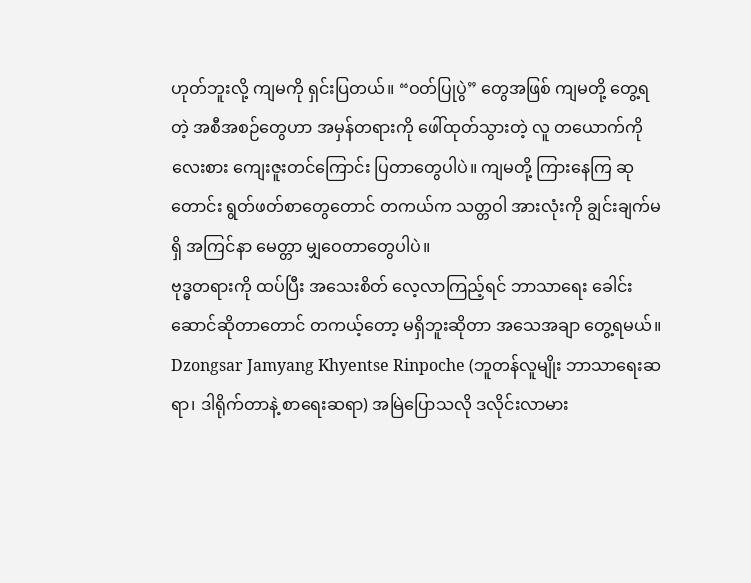ဟုတ်ဘူးလို့ ကျမကို ရှင်းပြတယ်။ “ဝတ်ပြုပွဲ” တွေအဖြစ် ကျမတို့ တွေ့ရတဲ့ အစီအစဉ်တွေဟာ အမှန်တရားကို ဖေါ်ထုတ်သွားတဲ့ လူ တယောက်ကို လေးစား ကျေးဇူးတင်ကြောင်း ပြတာတွေပါပဲ။ ကျမတို့ ကြားနေကြ ဆုတောင်း ရွတ်ဖတ်စာတွေတောင် တကယ်က သတ္တဝါ အားလုံးကို ချွင်းချက်မရှိ အကြင်နာ မေတ္တာ မျှဝေတာတွေပါပဲ။
ဗုဒ္ဓတရားကို ထပ်ပြီး အသေးစိတ် လေ့လာကြည့်ရင် ဘာသာရေး ခေါင်းဆောင်ဆိုတာတောင် တကယ့်တော့ မရှိဘူးဆိုတာ အသေအချာ တွေ့ရမယ်။
Dzongsar Jamyang Khyentse Rinpoche (ဘူတန်လူမျိုး ဘာသာရေးဆရာ၊ ဒါရိုက်တာနဲ့ စာရေးဆရာ) အမြဲပြောသလို ဒလိုင်းလာမား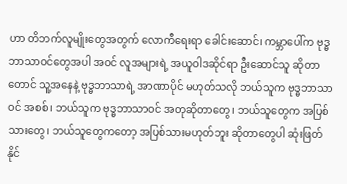ဟာ တိဘက်လူမျိုးတွေအတွက် လောကီရေးရာ ခေါင်းဆောင်၊ ကမ္ဘာပေါ်က ဗုဒ္ဓဘာသာဝင်တွေအပါ အဝင် လူအများရဲ့ အယူဝါဒဆိုင်ရာ ဦးဆောင်သူ ဆိုတာတောင် သူ့အနေနဲ့ ဗုဒ္ဓဘာသာရဲ့ အာဏာပိုင် မဟုတ်သလို ဘယ်သူက ဗုဒ္ဓဘာသာဝင် အစစ်၊ ဘယ်သူက ဗုဒ္ဓဘာသာဝင် အတုဆိုတာတွေ၊ ဘယ်သူတွေက အပြစ်သားတွေ၊ ဘယ်သူတွေကတော့ အပြစ်သားမဟုတ်ဘူး ဆိုတာတွေပါ ဆုံးဖြတ်နိုင်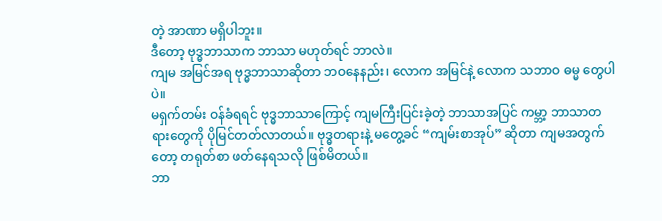တဲ့ အာဏာ မရှိပါဘူး။
ဒီတော့ ဗုဒ္ဓဘာသာက ဘာသာ မဟုတ်ရင် ဘာလဲ။
ကျမ အမြင်အရ ဗုဒ္ဓဘာသာဆိုတာ ဘဝနေနည်း၊ လောက အမြင်နဲ့ လောက သဘာဝ ဓမ္မ တွေပါပဲ။
မရှက်တမ်း ဝန်ခံရရင် ဗုဒ္ဓဘာသာကြောင့် ကျမကြီးပြင်းခဲ့တဲ့ ဘာသာအပြင် ကမ္ဘာ့ ဘာသာတရားတွေကို ပိုမြင်တတ်လာတယ်။ ဗုဒ္ဓတရားနဲ့ မတွေ့ခင် “ကျမ်းစာအုပ်” ဆိုတာ ကျမအတွက်တော့ တရုတ်စာ ဖတ်နေရသလို ဖြစ်မိတယ်။
ဘာ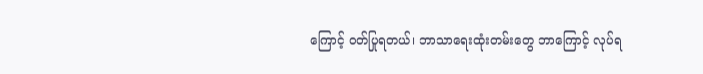ကြောင့် ဝတ်ပြုရတယ်၊ ဘာသာရေးထုံးတမ်းတွေ ဘာကြောင့် လုပ်ရ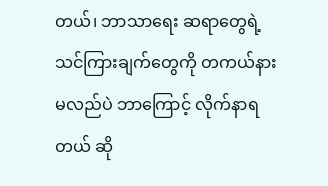တယ်၊ ဘာသာရေး ဆရာတွေရဲ့ သင်ကြားချက်တွေကို တကယ်နားမလည်ပဲ ဘာကြောင့် လိုက်နာရတယ် ဆို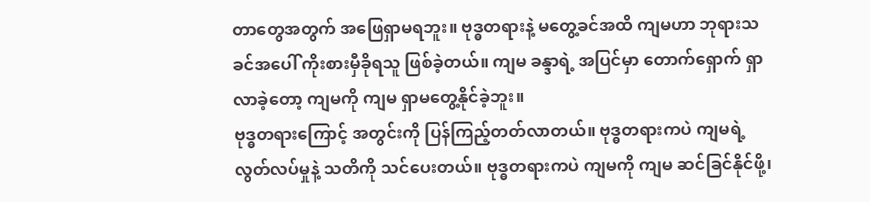တာတွေအတွက် အဖြေရှာမရဘူး။ ဗုဒ္ဓတရားနဲ့ မတွေ့ခင်အထိ ကျမဟာ ဘုရားသခင်အပေါ် ကိုးစားမှီခိုရသူ ဖြစ်ခဲ့တယ်။ ကျမ ခန္ဒာရဲ့ အပြင်မှာ တောက်ရှောက် ရှာလာခဲ့တော့ ကျမကို ကျမ ရှာမတွေ့နိုင်ခဲ့ဘူး။
ဗုဒ္ဓတရားကြောင့် အတွင်းကို ပြန်ကြည့်တတ်လာတယ်။ ဗုဒ္ဓတရားကပဲ ကျမရဲ့ လွတ်လပ်မှုနဲ့ သတိကို သင်ပေးတယ်။ ဗုဒ္ဓတရားကပဲ ကျမကို ကျမ ဆင်ခြင်နိုင်ဖို့၊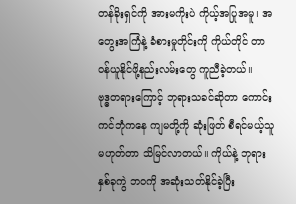တန်ခိုးရှင်ကို အားမကိုးပဲ ကိုယ့်အပြုအမူ၊ အတွေးအကြံနဲ့ ခံစားမှုတိုင်းကို ကိုယ်တိုင် တာဝန်ယူနိုင်ဖို့နည်းလမ်းတွေ ကူညီခဲ့တယ်။
ဗုဒ္ဓတရားကြောင့် ဘုရားသခင်ဆိုတာ ကောင်းကင်ဘုံကနေ ကျမတို့ကို ဆုံးဖြတ် စီရင်မယ့်သူ မဟုတ်တာ သိမြင်လာတယ်။ ကိုယ်နဲ့ ဘုရား နှစ်ခုကွဲ ဘဝကို အဆုံးသတ်နိုင်ခဲ့ပြီး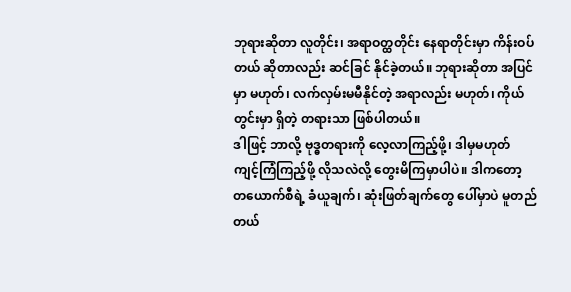ဘုရားဆိုတာ လူတိုင်း၊ အရာဝတ္ထတိုင်း နေရာတိုင်းမှာ ကိန်းဝပ်တယ် ဆိုတာလည်း ဆင်ခြင် နိုင်ခဲ့တယ်။ ဘုရားဆိုတာ အပြင်မှာ မဟုတ်၊ လက်လှမ်းမမီနိုင်တဲ့ အရာလည်း မဟုတ်၊ ကိုယ်တွင်းမှာ ရှိတဲ့ တရားသာ ဖြစ်ပါတယ်။
ဒါဖြင့် ဘာလို့ ဗုဒ္ဓတရားကို လေ့လာကြည့်ဖို့၊ ဒါမှမဟုတ် ကျင့်ကြံကြည့်ဖို့ လိုသလဲလို့ တွေးမိကြမှာပါပဲ။ ဒါကတော့ တယောက်စီရဲ့ ခံယူချက်၊ ဆုံးဖြတ်ချက်တွေ ပေါ်မှာပဲ မူတည်တယ်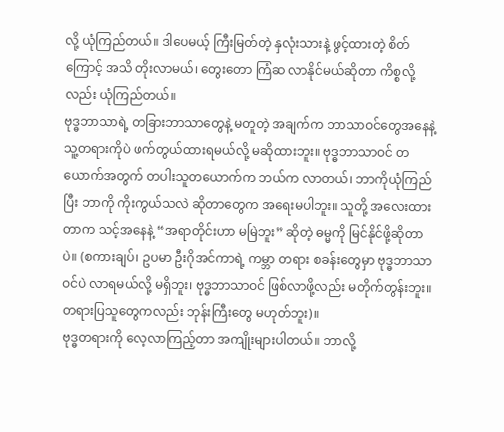လို့ ယုံကြည်တယ်။ ဒါပေမယ့် ကြီးမြတ်တဲ့ နှလုံးသားနဲ့ ဖွင့်ထားတဲ့ စိတ်ကြောင့် အသိ တိုးလာမယ်၊ တွေးတော ကြံဆ လာနိုင်မယ်ဆိုတာ ကိစ္စလို့လည်း ယုံကြည်တယ်။
ဗုဒ္ဓဘာသာရဲ့ တခြားဘာသာတွေနဲ့ မတူတဲ့ အချက်က ဘာသာဝင်တွေအနေနဲ့ သူ့တရားကိုပဲ ဖက်တွယ်ထားရမယ်လို့ မဆိုထားဘူး။ ဗုဒ္ဓဘာသာဝင် တယောက်အတွက် တပါးသူတယောက်က ဘယ်က လာတယ်၊ ဘာကိုယုံကြည်ပြီး ဘာကို ကိုးကွယ်သလဲ ဆိုတာတွေက အရေးမပါဘူး။ သူတို့ အလေးထားတာက သင့်အနေနဲ့ “အရာတိုင်းဟာ မမြဲဘူး” ဆိုတဲ့ ဓမ္မကို မြင်နိုင်ဖို့ဆိုတာပဲ။ (စကားချပ်၊ ဥပမာ ဦးဂိုအင်ကာရဲ့ ကမ္ဘာ တရား စခန်းတွေမှာ ဗုဒ္ဓဘာသာဝင်ပဲ လာရမယ်လို့ မရှိဘူး၊ ဗုဒ္ဓဘာသာဝင် ဖြစ်လာဖို့လည်း မတိုက်တွန်းဘူး။ တရားပြသူတွေကလည်း ဘုန်းကြီးတွေ မဟုတ်ဘူး)။
ဗုဒ္ဓတရားကို လေ့လာကြည့်တာ အကျိုးများပါတယ်။ ဘာလို့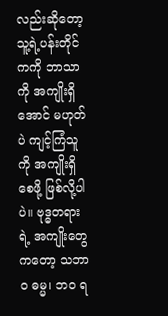လည်းဆိုတော့ သူ့ရဲ့ပန်းတိုင်ကကို ဘာသာကို အကျိုးရှိအောင် မဟုတ်ပဲ ကျင့်ကြံသူကို အကျိုးရှိစေဖို့ ဖြစ်လို့ပါပဲ။ ဗုဒ္ဓတရားရဲ့ အကျိုးတွေကတော့ သဘာဝ ဓမ္မ၊ ဘဝ ရ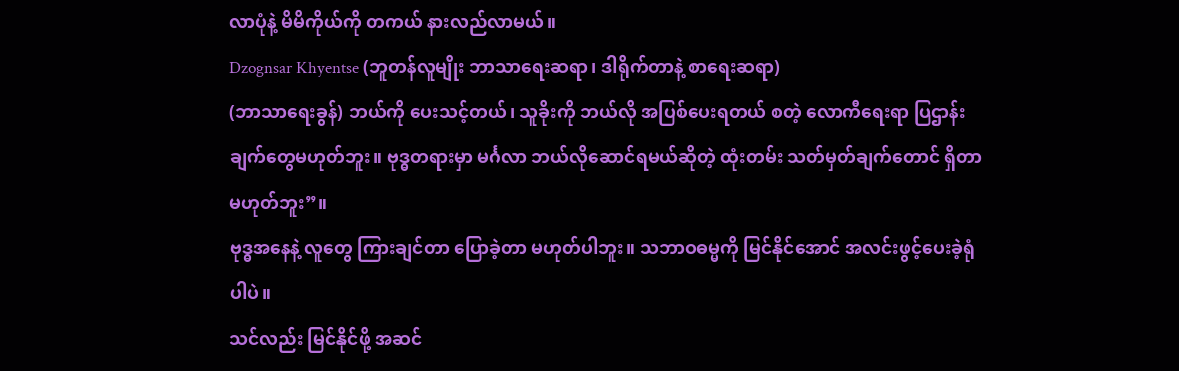လာပုံနဲ့ မိမိကိုယ်ကို တကယ် နားလည်လာမယ်။
Dzognsar Khyentse (ဘူတန်လူမျိုး ဘာသာရေးဆရာ၊ ဒါရိုက်တာနဲ့ စာရေးဆရာ)
(ဘာသာရေးခွန်) ဘယ်ကို ပေးသင့်တယ်၊ သူခိုးကို ဘယ်လို အပြစ်ပေးရတယ် စတဲ့ လောကီရေးရာ ပြဌာန်းချက်တွေမဟုတ်ဘူး။ ဗုဒ္ဓတရားမှာ မင်္ဂလာ ဘယ်လိုဆောင်ရမယ်ဆိုတဲ့ ထုံးတမ်း သတ်မှတ်ချက်တောင် ရှိတာ မဟုတ်ဘူး”။
ဗုဒ္ဓအနေနဲ့ လူတွေ ကြားချင်တာ ပြောခဲ့တာ မဟုတ်ပါဘူး။ သဘာဝဓမ္မကို မြင်နိုင်အောင် အလင်းဖွင့်ပေးခဲ့ရုံပါပဲ။
သင်လည်း မြင်နိုင်ဖို့ အဆင်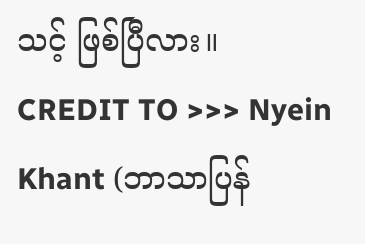သင့် ဖြစ်ပြီလား။
CREDIT TO >>> Nyein Khant (ဘာသာပြန်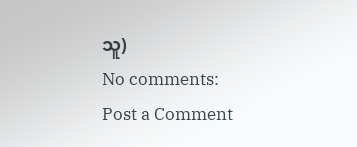သူ)
No comments:
Post a Comment